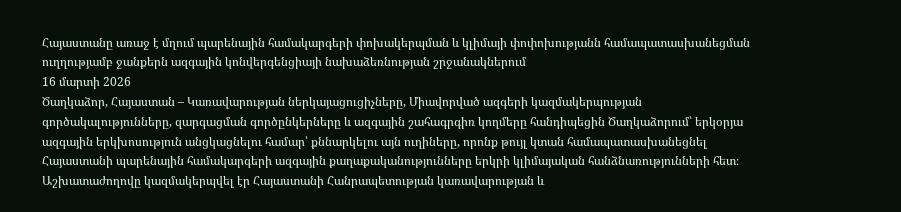Հայաստանը առաջ է մղում պարենային համակարգերի փոխակերպման և կլիմայի փոփոխությանն համապատասխանեցման ուղղությամբ ջանքերն ազգային կոնվերգենցիայի նախաձեռնության շրջանակներում
16 մարտի 2026
Ծաղկաձոր, Հայաստան – Կառավարության ներկայացուցիչները, Միավորված ազգերի կազմակերպության գործակալությունները, զարգացման գործընկերները և ազգային շահագրգիռ կողմերը հանդիպեցին Ծաղկաձորում՝ երկօրյա ազգային երկխոսություն անցկացնելու համար՝ քննարկելու այն ուղիները, որոնք թույլ կտան համապատասխանեցնել Հայաստանի պարենային համակարգերի ազգային քաղաքականությունները երկրի կլիմայական հանձնառությունների հետ։
Աշխատաժողովը կազմակերպվել էր Հայաստանի Հանրապետության կառավարության և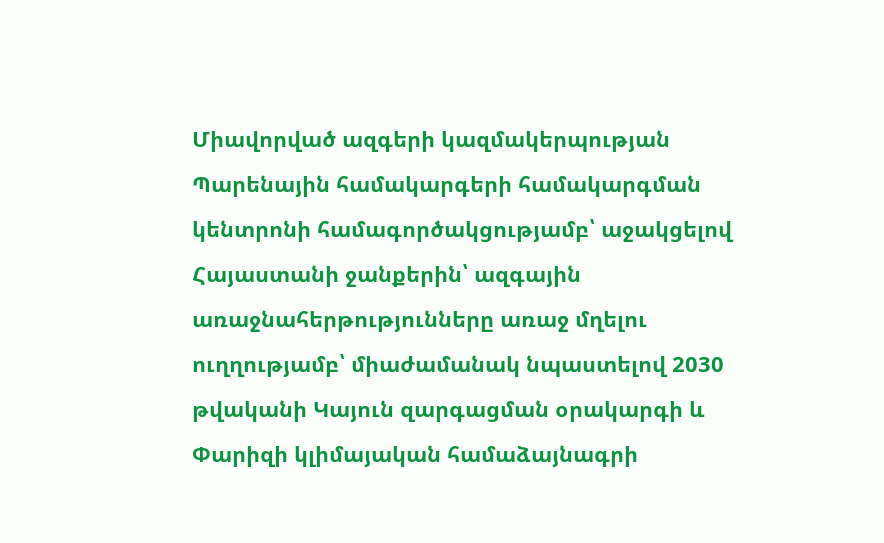Միավորված ազգերի կազմակերպության Պարենային համակարգերի համակարգման կենտրոնի համագործակցությամբ՝ աջակցելով Հայաստանի ջանքերին՝ ազգային առաջնահերթությունները առաջ մղելու ուղղությամբ՝ միաժամանակ նպաստելով 2030 թվականի Կայուն զարգացման օրակարգի և Փարիզի կլիմայական համաձայնագրի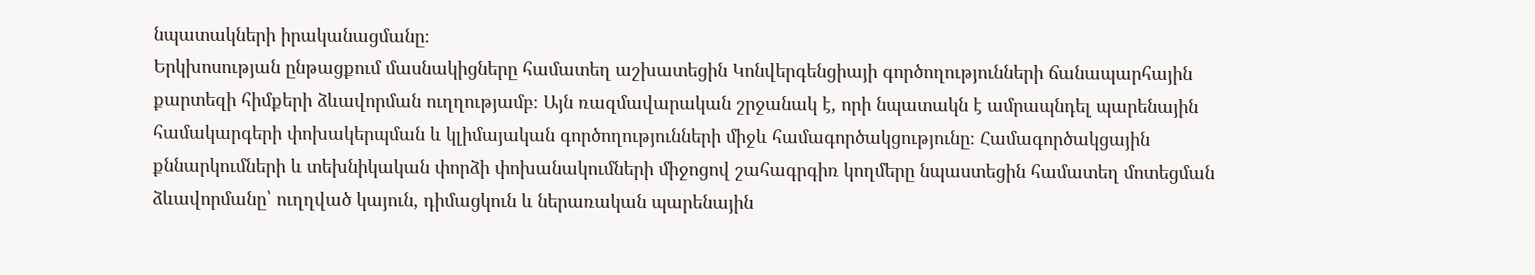նպատակների իրականացմանը։
Երկխոսության ընթացքում մասնակիցները համատեղ աշխատեցին Կոնվերգենցիայի գործողությունների ճանապարհային քարտեզի հիմքերի ձևավորման ուղղությամբ։ Այն ռազմավարական շրջանակ է, որի նպատակն է ամրապնդել պարենային համակարգերի փոխակերպման և կլիմայական գործողությունների միջև համագործակցությունը։ Համագործակցային քննարկումների և տեխնիկական փորձի փոխանակումների միջոցով շահագրգիռ կողմերը նպաստեցին համատեղ մոտեցման ձևավորմանը՝ ուղղված կայուն, դիմացկուն և ներառական պարենային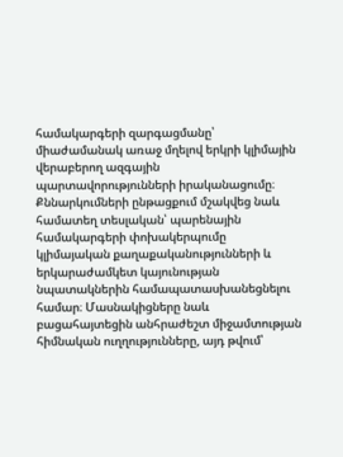համակարգերի զարգացմանը՝ միաժամանակ առաջ մղելով երկրի կլիմային վերաբերող ազգային պարտավորությունների իրականացումը։
Քննարկումների ընթացքում մշակվեց նաև համատեղ տեսլական՝ պարենային համակարգերի փոխակերպումը կլիմայական քաղաքականությունների և երկարաժամկետ կայունության նպատակներին համապատասխանեցնելու համար։ Մասնակիցները նաև բացահայտեցին անհրաժեշտ միջամտության հիմնական ուղղությունները, այդ թվում՝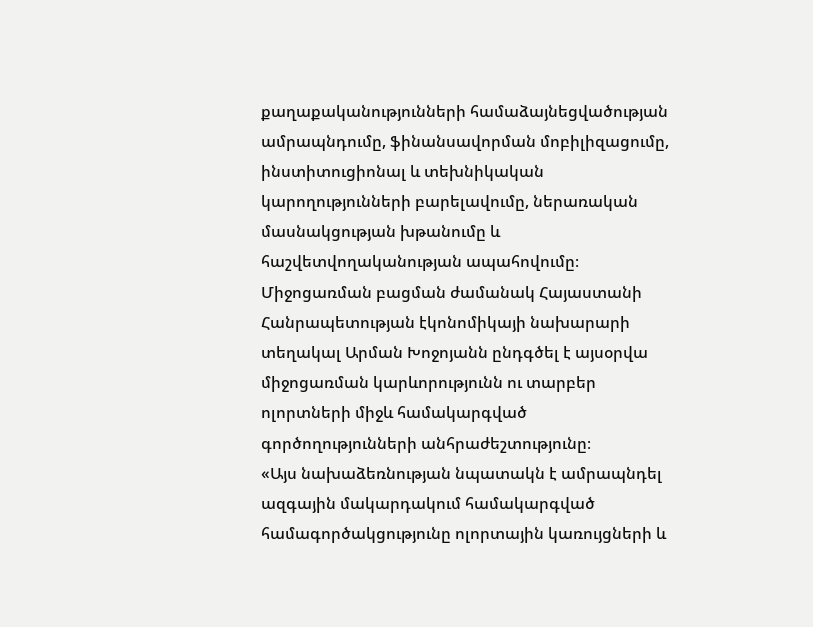քաղաքականությունների համաձայնեցվածության ամրապնդումը, ֆինանսավորման մոբիլիզացումը, ինստիտուցիոնալ և տեխնիկական կարողությունների բարելավումը, ներառական մասնակցության խթանումը և հաշվետվողականության ապահովումը։
Միջոցառման բացման ժամանակ Հայաստանի Հանրապետության էկոնոմիկայի նախարարի տեղակալ Արման Խոջոյանն ընդգծել է այսօրվա միջոցառման կարևորությունն ու տարբեր ոլորտների միջև համակարգված գործողությունների անհրաժեշտությունը։
«Այս նախաձեռնության նպատակն է ամրապնդել ազգային մակարդակում համակարգված համագործակցությունը ոլորտային կառույցների և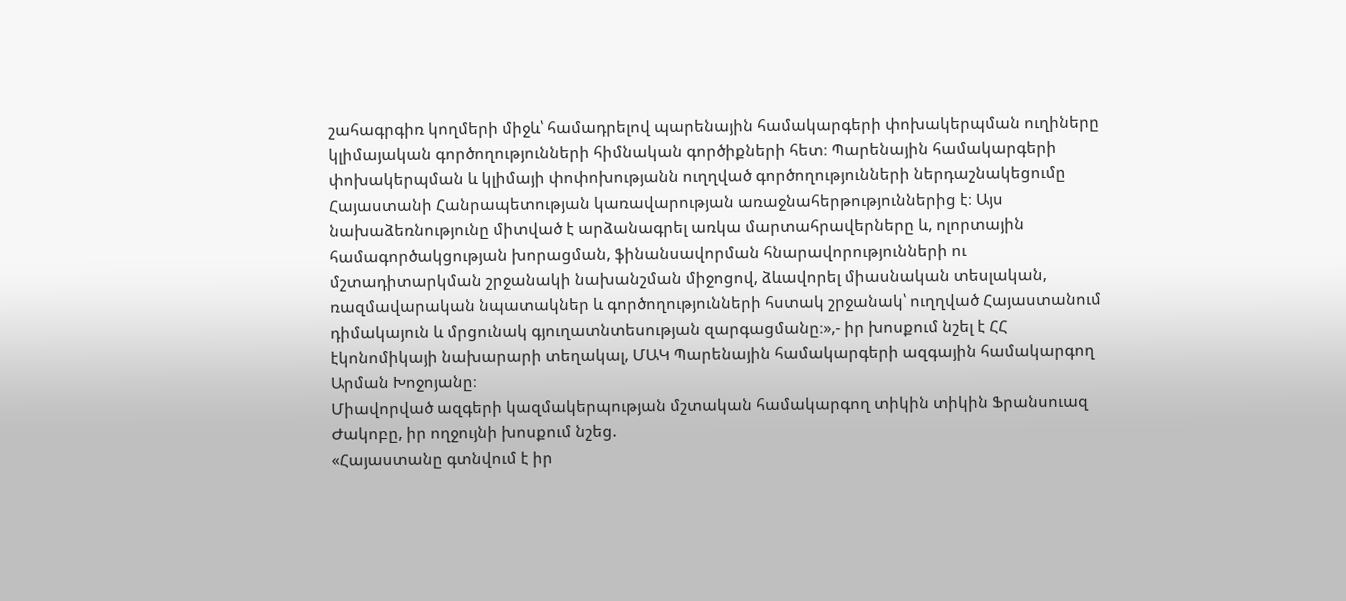շահագրգիռ կողմերի միջև՝ համադրելով պարենային համակարգերի փոխակերպման ուղիները կլիմայական գործողությունների հիմնական գործիքների հետ։ Պարենային համակարգերի փոխակերպման և կլիմայի փոփոխությանն ուղղված գործողությունների ներդաշնակեցումը Հայաստանի Հանրապետության կառավարության առաջնահերթություններից է։ Այս նախաձեռնությունը միտված է արձանագրել առկա մարտահրավերները և, ոլորտային համագործակցության խորացման, ֆինանսավորման հնարավորությունների ու մշտադիտարկման շրջանակի նախանշման միջոցով, ձևավորել միասնական տեսլական, ռազմավարական նպատակներ և գործողությունների հստակ շրջանակ՝ ուղղված Հայաստանում դիմակայուն և մրցունակ գյուղատնտեսության զարգացմանը։»,- իր խոսքում նշել է ՀՀ էկոնոմիկայի նախարարի տեղակալ, ՄԱԿ Պարենային համակարգերի ազգային համակարգող Արման Խոջոյանը։
Միավորված ազգերի կազմակերպության մշտական համակարգող տիկին տիկին Ֆրանսուազ Ժակոբը, իր ողջույնի խոսքում նշեց.
«Հայաստանը գտնվում է իր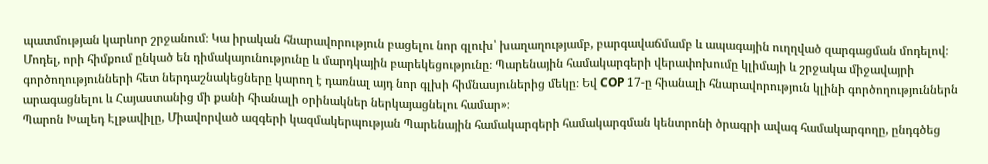պատմության կարևոր շրջանում։ Կա իրական հնարավորություն բացելու նոր գլուխ՝ խաղաղությամբ, բարգավաճմամբ և ապագային ուղղված զարգացման մոդելով։ Մոդել, որի հիմքում ընկած են դիմակայունությունը և մարդկային բարեկեցությունը։ Պարենային համակարգերի վերափոխումը կլիմայի և շրջակա միջավայրի գործողությունների հետ ներդաշնակեցները կարող է դառնալ այդ նոր գլխի հիմնասյուներից մեկը։ Եվ COP 17-ը հիանալի հնարավորություն կլինի գործողություններն արագացնելու և Հայաստանից մի քանի հիանալի օրինակներ ներկայացնելու համար»։
Պարոն Խալեդ Էլթավիլը, Միավորված ազգերի կազմակերպության Պարենային համակարգերի համակարգման կենտրոնի ծրագրի ավագ համակարգողը, ընդգծեց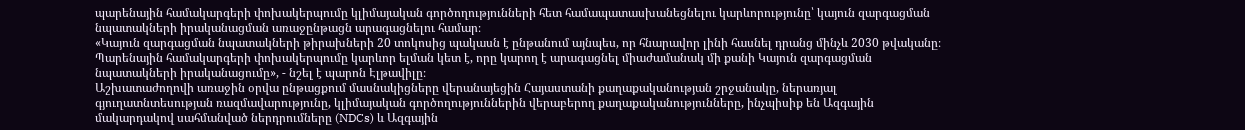պարենային համակարգերի փոխակերպումը կլիմայական գործողությունների հետ համապատասխանեցնելու կարևորությունը՝ կայուն զարգացման նպատակների իրականացման առաջընթացն արագացնելու համար։
«Կայուն զարգացման նպատակների թիրախների 20 տոկոսից պակասն է ընթանում այնպես, որ հնարավոր լինի հասնել դրանց մինչև 2030 թվականը։ Պարենային համակարգերի փոխակերպումը կարևոր ելման կետ է, որը կարող է արագացնել միաժամանակ մի քանի Կայուն զարգացման նպատակների իրականացումը», - նշել է պարոն Էլթավիլը։
Աշխատաժողովի առաջին օրվա ընթացքում մասնակիցները վերանայեցին Հայաստանի քաղաքականության շրջանակը, ներառյալ գյուղատնտեսության ռազմավարությունը, կլիմայական գործողություններին վերաբերող քաղաքականությունները, ինչպիսիք են Ազգային մակարդակով սահմանված ներդրումները (NDCs) և Ազգային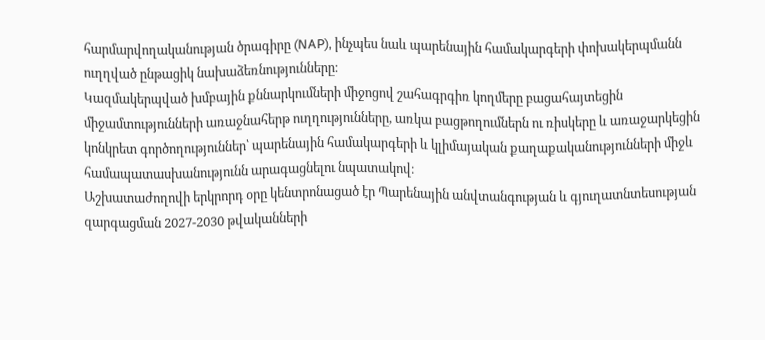հարմարվողականության ծրագիրը (NAP), ինչպես նաև պարենային համակարգերի փոխակերպմանն ուղղված ընթացիկ նախաձեռնությունները։
Կազմակերպված խմբային քննարկումների միջոցով շահագրգիռ կողմերը բացահայտեցին միջամտությունների առաջնահերթ ուղղությունները, առկա բացթողումներն ու ռիսկերը և առաջարկեցին կոնկրետ գործողություններ՝ պարենային համակարգերի և կլիմայական քաղաքականությունների միջև համապատասխանությունն արագացնելու նպատակով։
Աշխատաժողովի երկրորդ օրը կենտրոնացած էր Պարենային անվտանգության և գյուղատնտեսության զարգացման 2027-2030 թվականների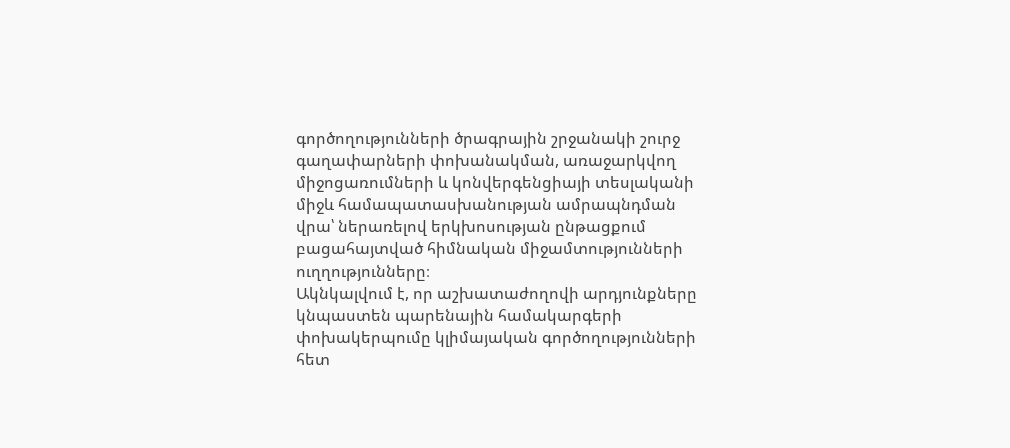գործողությունների ծրագրային շրջանակի շուրջ գաղափարների փոխանակման, առաջարկվող միջոցառումների և կոնվերգենցիայի տեսլականի միջև համապատասխանության ամրապնդման վրա՝ ներառելով երկխոսության ընթացքում բացահայտված հիմնական միջամտությունների ուղղությունները։
Ակնկալվում է, որ աշխատաժողովի արդյունքները կնպաստեն պարենային համակարգերի փոխակերպումը կլիմայական գործողությունների հետ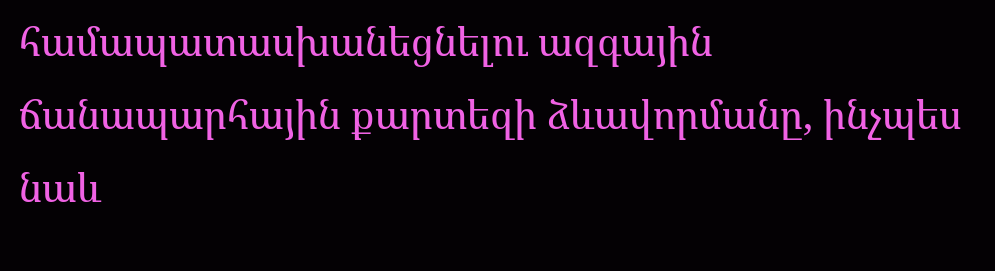համապատասխանեցնելու ազգային ճանապարհային քարտեզի ձևավորմանը, ինչպես նաև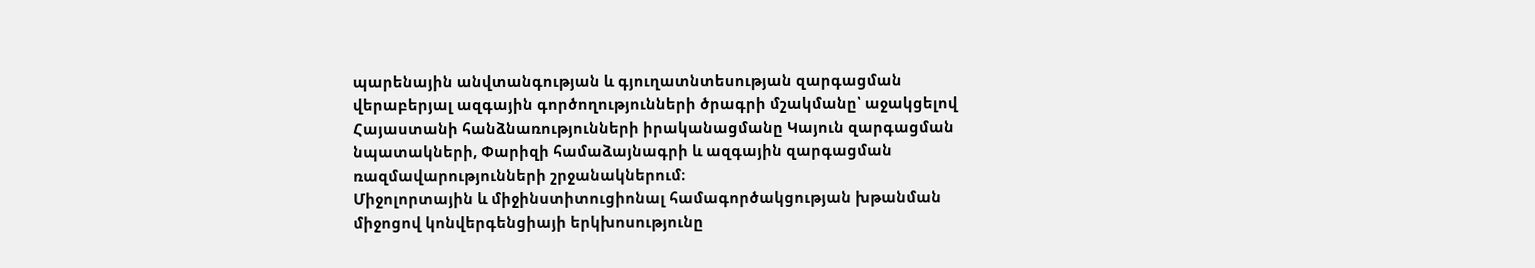պարենային անվտանգության և գյուղատնտեսության զարգացման վերաբերյալ ազգային գործողությունների ծրագրի մշակմանը՝ աջակցելով Հայաստանի հանձնառությունների իրականացմանը Կայուն զարգացման նպատակների, Փարիզի համաձայնագրի և ազգային զարգացման ռազմավարությունների շրջանակներում։
Միջոլորտային և միջինստիտուցիոնալ համագործակցության խթանման միջոցով կոնվերգենցիայի երկխոսությունը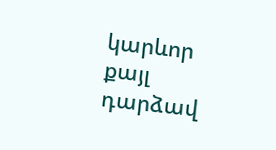կարևոր քայլ դարձավ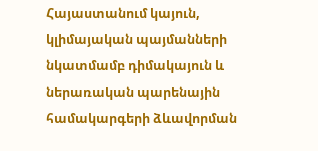Հայաստանում կայուն, կլիմայական պայմանների նկատմամբ դիմակայուն և ներառական պարենային համակարգերի ձևավորման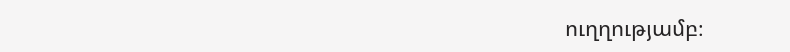ուղղությամբ։